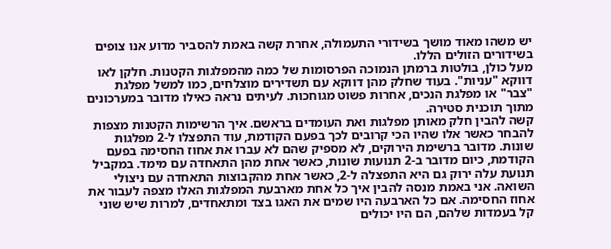יש משהו מאוד מושך בשידורי התעמולה, אחרת קשה באמת להסביר מדוע אנו צופים בשידורים הזולים הללו.
מעל כולן, בולטות ברמתן הנמוכה הפרסומות של כמה מהמפלגות הקטנות. חלקן לאו דווקא "עניות". בעוד שחלק מהן דווקא עם תשדירים מוצלחים, כמו למשל מפלגת "צבר" או מפלגת הנכים, אחרות פשוט מגוחכות. לעיתים נראה כאילו מדובר במערכונים מתוך תוכנית סטירה.
קשה להבין חלק מאותן מפלגות ואת העומדים בראשם. איך הרשימות הקטנות מצפות להבחר כאשר אלו שהיו הכי קרובים לכך בפעם הקודמת, עוד התפצלו ל-2 מפלגות שונות. מדובר ברשימת הירוקים, לא מספיק שהם לא עברו את אחוז החסימה בפעם הקודמת, כיום מדובר ב-2 תנועות שונות, כאשר אחת מהן התאחדה עם מימד. במקביל תנועת עלה ירוק גם היא התפצלה ל-2, כאשר אחת מהקבוצות התאחדה עם ניצולי השואה. אני באמת מנסה להבין איך כל אחת מארבעת המפלגות האלו מצפה לעבור את אחוז החסימה. אם כל הארבעה היו שמים את האגו בצד ומתאחדים, למרות שיש שוני קל בעמדות שלהם, הם היו יכולים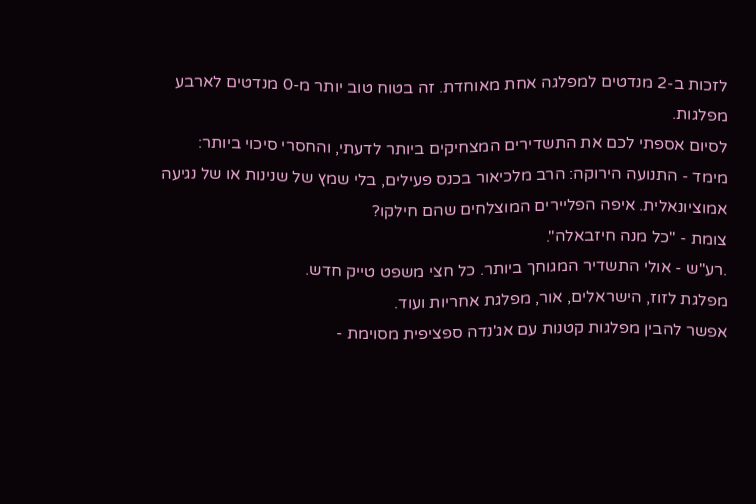לזכות ב-2 מנדטים למפלגה אחת מאוחדת. זה בטוח טוב יותר מ-0 מנדטים לארבע מפלגות.
לסיום אספתי לכם את התשדירים המצחיקים ביותר לדעתי, והחסרי סיכוי ביותר:
מימד - התנועה הירוקה: הרב מלכיאור בכנס פעילים, בלי שמץ של שנינות או של נגיעה אמוציונאלית. איפה הפליירים המוצלחים שהם חילקו?
צומת - "כל מנה חיזבאלה".
.רע"ש - אולי התשדיר המגוחך ביותר. כל חצי משפט טייק חדש.
מפלגת לזוז, הישראלים, אור, מפלגת אחריות ועוד.
אפשר להבין מפלגות קטנות עם אג'נדה ספציפית מסוימת -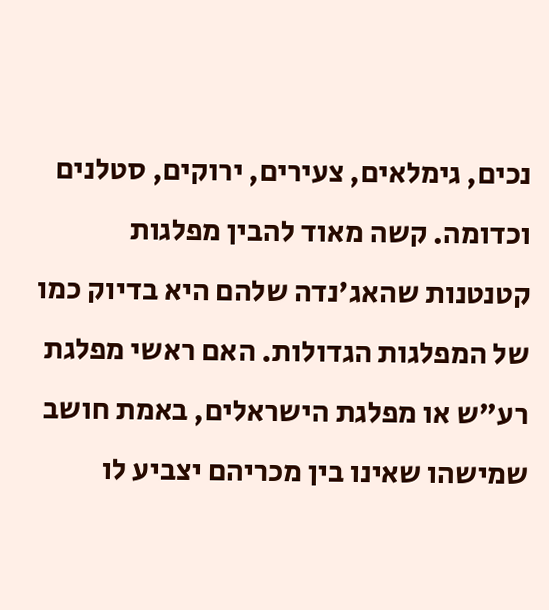נכים, גימלאים, צעירים, ירוקים, סטלנים וכדומה. קשה מאוד להבין מפלגות קטנטנות שהאג'נדה שלהם היא בדיוק כמו של המפלגות הגדולות. האם ראשי מפלגת רע"ש או מפלגת הישראלים, באמת חושב שמישהו שאינו בין מכריהם יצביע לו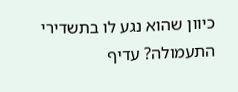כיוון שהוא נגע לו בתשדירי התעמולה? עדיף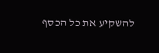להשקיע את כל הכסף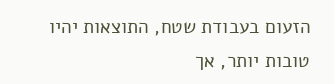הזעום בעבודת שטח, התוצאות יהיו טובות יותר, אך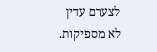לצערם עדין לא מספיקות.